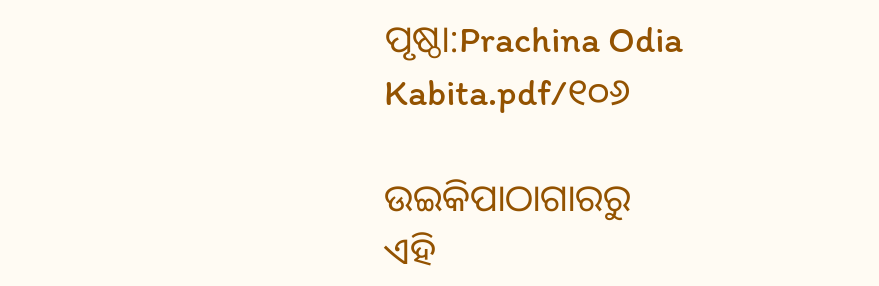ପୃଷ୍ଠା:Prachina Odia Kabita.pdf/୧୦୬

ଉଇକିପାଠାଗାର‌ରୁ
ଏହି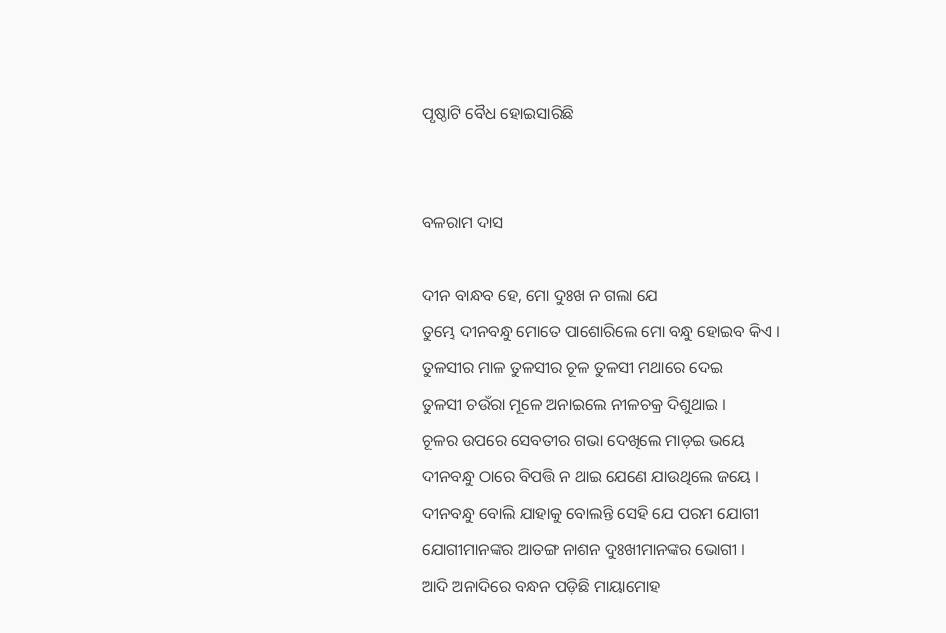ପୃଷ୍ଠାଟି ବୈଧ ହୋଇସାରିଛି


ବଳରାମ ଦାସ

ଦୀନ ବାନ୍ଧବ ହେ, ମୋ ଦୁଃଖ ନ ଗଲା ଯେ
ତୁମ୍ଭେ ଦୀନବନ୍ଧୁ ମୋତେ ପାଶୋରିଲେ ମୋ ବନ୍ଧୁ ହୋଇବ କିଏ ।
ତୁଳସୀର ମାଳ ତୁଳସୀର ଚୂଳ ତୁଳସୀ ମଥାରେ ଦେଇ
ତୁଳସୀ ଚଉଁରା ମୂଳେ ଅନାଇଲେ ନୀଳଚକ୍ର ଦିଶୁଥାଇ ।
ଚୂଳର ଉପରେ ସେବତୀର ଗଭା ଦେଖିଲେ ମାଡ଼ଇ ଭୟେ
ଦୀନବନ୍ଧୁ ଠାରେ ବିପତ୍ତି ନ ଥାଇ ଯେଣେ ଯାଉଥିଲେ ଜୟେ ।
ଦୀନବନ୍ଧୁ ବୋଲି ଯାହାକୁ ବୋଲନ୍ତି ସେହି ଯେ ପରମ ଯୋଗୀ
ଯୋଗୀମାନଙ୍କର ଆତଙ୍ଗ ନାଶନ ଦୁଃଖୀମାନଙ୍କର ଭୋଗୀ ।
ଆଦି ଅନାଦିରେ ବନ୍ଧନ ପଡ଼ିଛି ମାୟାମୋହ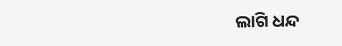ଲାଗି ଧନ୍ଦ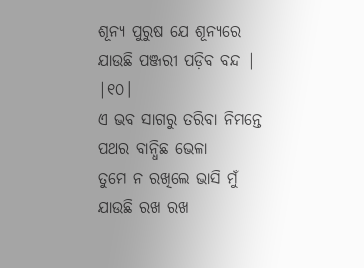ଶୂନ୍ୟ ପୁରୁଷ ଯେ ଶୂନ୍ୟରେ ଯାଉଛି ପଞ୍ଜରୀ ପଡ଼ିବ ବନ୍ଦ | |୧୦।
ଏ ଭବ ସାଗରୁ ତରିବା ନିମନ୍ତେ ପଥର ବାନ୍ଧିଛ ଭେଳା
ତୁମେ ନ ରଖିଲେ ଭାସି ମୁଁ ଯାଉଛି ରଖ ରଖ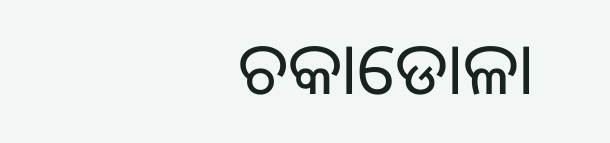ଚକାଡୋଳା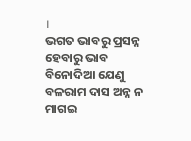।
ଭଗତ ଭାବରୁ ପ୍ରସନ୍ନ ହେବାରୁ ଭାବ ବିନୋଦିଆ ଯେଣୁ
ବଳରାମ ଦାସ ଅନ୍ନ ନ ମାଗଇ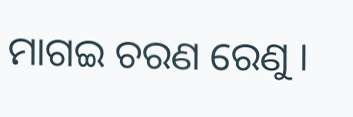ମାଗଇ ଚରଣ ରେଣୁ ।